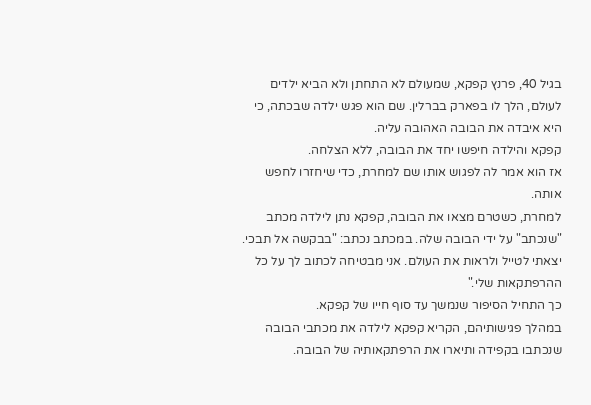בגיל 40, פרנץ קפקא, שמעולם לא התחתן ולא הביא ילדים לעולם, הלך לו בפארק בברלין. שם הוא פגש ילדה שבכתה, כי היא איבדה את הבובה האהובה עליה.
קפקא והילדה חיפשו יחד את הבובה, ללא הצלחה.
אז הוא אמר לה לפגוש אותו שם למחרת, כדי שיחזרו לחפש אותה.
למחרת, כשטרם מצאו את הבובה, קפקא נתן לילדה מכתב "שנכתב" על ידי הבובה שלה. במכתב נכתב: "בבקשה אל תבכי. יצאתי לטייל ולראות את העולם. אני מבטיחה לכתוב לך על כל ההרפתקאות שלי."
כך התחיל הסיפור שנמשך עד סוף חייו של קפקא.
במהלך פגישותיהם, הקריא קפקא לילדה את מכתבי הבובה שנכתבו בקפידה ותיארו את הרפתקאותיה של הבובה.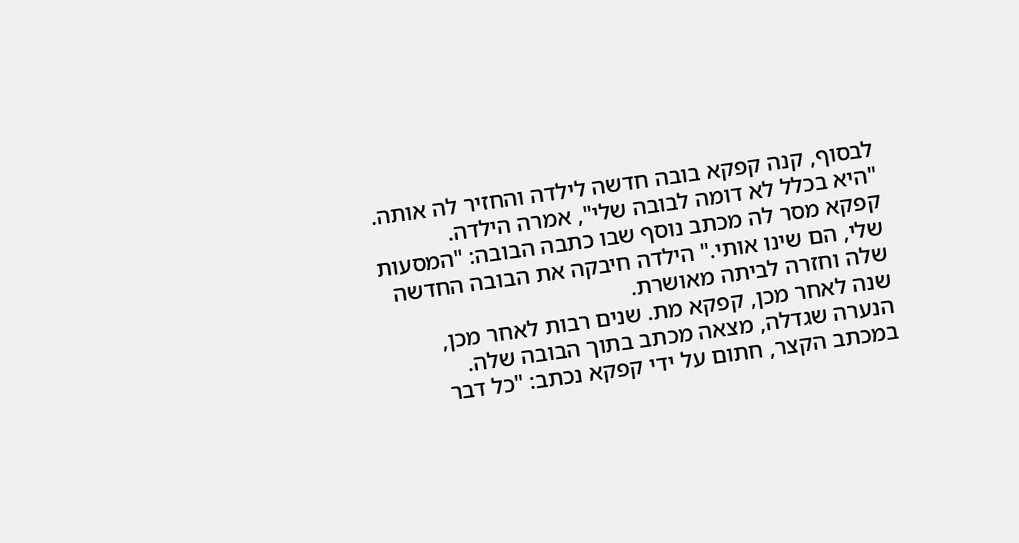לבסוף, קנה קפקא בובה חדשה לילדה והחזיר לה אותה. "היא בכלל לא דומה לבובה שלי", אמרה הילדה.
קפקא מסר לה מכתב נוסף שבו כתבה הבובה: "המסעות שלי, הם שינו אותי." הילדה חיבקה את הבובה החדשה שלה וחזרה לביתה מאושרת.
שנה לאחר מכן, קפקא מת. שנים רבות לאחר מכן, הנערה שגדלה, מצאה מכתב בתוך הבובה שלה.
במכתב הקצר, חתום על ידי קפקא נכתב: "כל דבר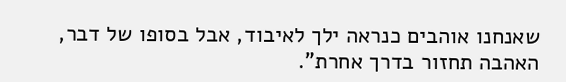שאנחנו אוהבים כנראה ילך לאיבוד, אבל בסופו של דבר, האהבה תחזור בדרך אחרת".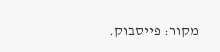מקור: פייסבוק.